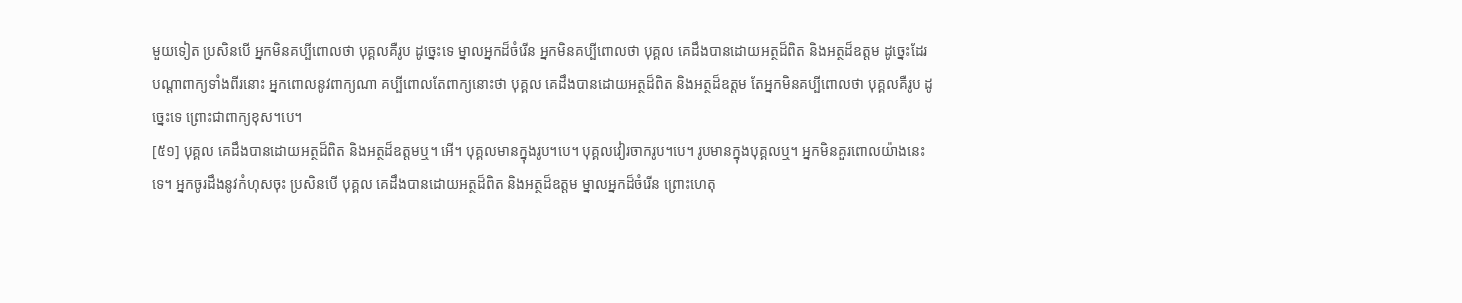មួយទៀត ប្រសិនបើ អ្នកមិនគប្បីពោលថា បុគ្គលគឺរូប ដូច្នេះទេ ម្នាលអ្នកដ៏ចំរើន អ្នកមិនគប្បីពោលថា បុគ្គល គេដឹងបានដោយអត្ថដ៏ពិត និងអត្ថដ៏ឧត្តម ដូច្នេះដែរ បណ្តាពាក្យទាំងពីរនោះ អ្នកពោលនូវពាក្យណា គប្បីពោលតែពាក្យនោះថា បុគ្គល គេដឹងបានដោយអត្ថដ៏ពិត និងអត្ថដ៏ឧត្តម តែអ្នកមិនគប្បីពោលថា បុគ្គលគឺរូប ដូច្នេះទេ ព្រោះជាពាក្យខុស។បេ។
[៥១] បុគ្គល គេដឹងបានដោយអត្ថដ៏ពិត និងអត្ថដ៏ឧត្តមឬ។ អើ។ បុគ្គលមានក្នុងរូប។បេ។ បុគ្គលវៀរចាករូប។បេ។ រូបមានក្នុងបុគ្គលឬ។ អ្នកមិនគួរពោលយ៉ាងនេះទេ។ អ្នកចូរដឹងនូវកំហុសចុះ ប្រសិនបើ បុគ្គល គេដឹងបានដោយអត្ថដ៏ពិត និងអត្ថដ៏ឧត្តម ម្នាលអ្នកដ៏ចំរើន ព្រោះហេតុ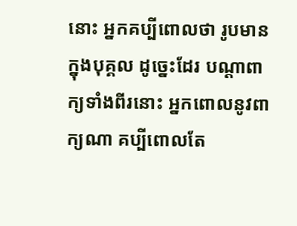នោះ អ្នកគប្បីពោលថា រូបមានក្នុងបុគ្គល ដូច្នេះដែរ បណ្តាពាក្យទាំងពីរនោះ អ្នកពោលនូវពាក្យណា គប្បីពោលតែ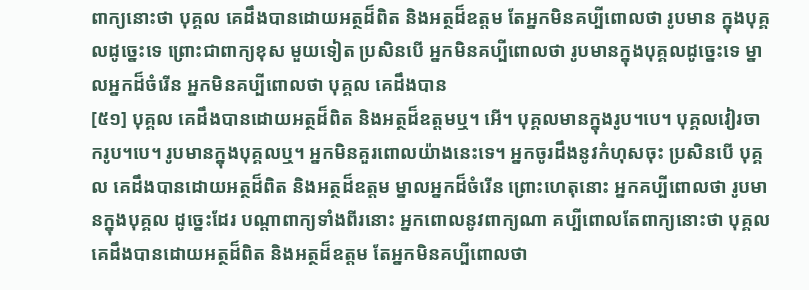ពាក្យនោះថា បុគ្គល គេដឹងបានដោយអត្ថដ៏ពិត និងអត្ថដ៏ឧត្តម តែអ្នកមិនគប្បីពោលថា រូបមាន ក្នុងបុគ្គលដូច្នេះទេ ព្រោះជាពាក្យខុស មួយទៀត ប្រសិនបើ អ្នកមិនគប្បីពោលថា រូបមានក្នុងបុគ្គលដូច្នេះទេ ម្នាលអ្នកដ៏ចំរើន អ្នកមិនគប្បីពោលថា បុគ្គល គេដឹងបាន
[៥១] បុគ្គល គេដឹងបានដោយអត្ថដ៏ពិត និងអត្ថដ៏ឧត្តមឬ។ អើ។ បុគ្គលមានក្នុងរូប។បេ។ បុគ្គលវៀរចាករូប។បេ។ រូបមានក្នុងបុគ្គលឬ។ អ្នកមិនគួរពោលយ៉ាងនេះទេ។ អ្នកចូរដឹងនូវកំហុសចុះ ប្រសិនបើ បុគ្គល គេដឹងបានដោយអត្ថដ៏ពិត និងអត្ថដ៏ឧត្តម ម្នាលអ្នកដ៏ចំរើន ព្រោះហេតុនោះ អ្នកគប្បីពោលថា រូបមានក្នុងបុគ្គល ដូច្នេះដែរ បណ្តាពាក្យទាំងពីរនោះ អ្នកពោលនូវពាក្យណា គប្បីពោលតែពាក្យនោះថា បុគ្គល គេដឹងបានដោយអត្ថដ៏ពិត និងអត្ថដ៏ឧត្តម តែអ្នកមិនគប្បីពោលថា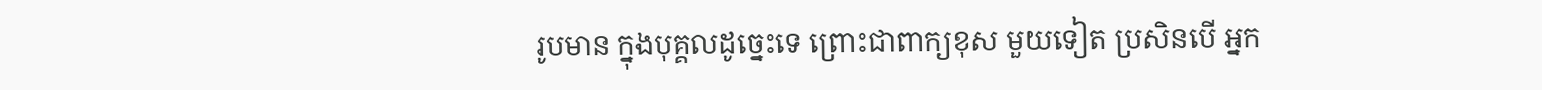រូបមាន ក្នុងបុគ្គលដូច្នេះទេ ព្រោះជាពាក្យខុស មួយទៀត ប្រសិនបើ អ្នក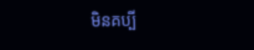មិនគប្បី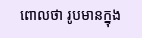ពោលថា រូបមានក្នុង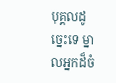បុគ្គលដូច្នេះទេ ម្នាលអ្នកដ៏ចំ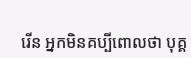រើន អ្នកមិនគប្បីពោលថា បុគ្គ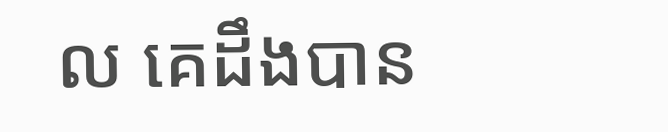ល គេដឹងបាន